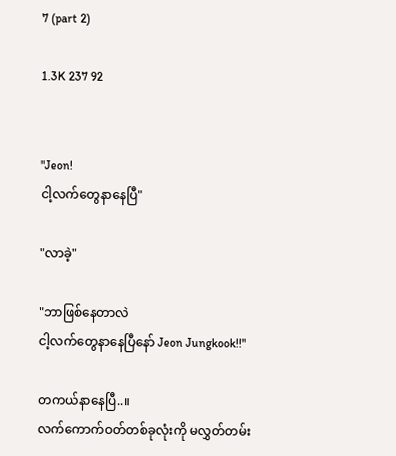7 (part 2)

1.3K 237 92


"Jeon!
ငါ့လက်တွေနာနေပြီ"

"လာခဲ့"

"ဘာဖြစ်နေတာလဲ
ငါ့လက်တွေနာနေပြီနော် Jeon Jungkook!!"

တကယ်နာနေပြီ..။
လက်ကောက်ဝတ်တစ်ခုလုံးကို မလွှတ်တမ်း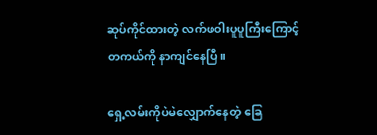ဆုပ်ကိုင်ထားတဲ့ လက်ဖဝါးပူပူကြီးကြောင့်
တကယ်ကို နာကျင်နေပြီ။

ရှေ့လမ်းကိုပဲမဲလျှောက်နေတဲ့ ခြေ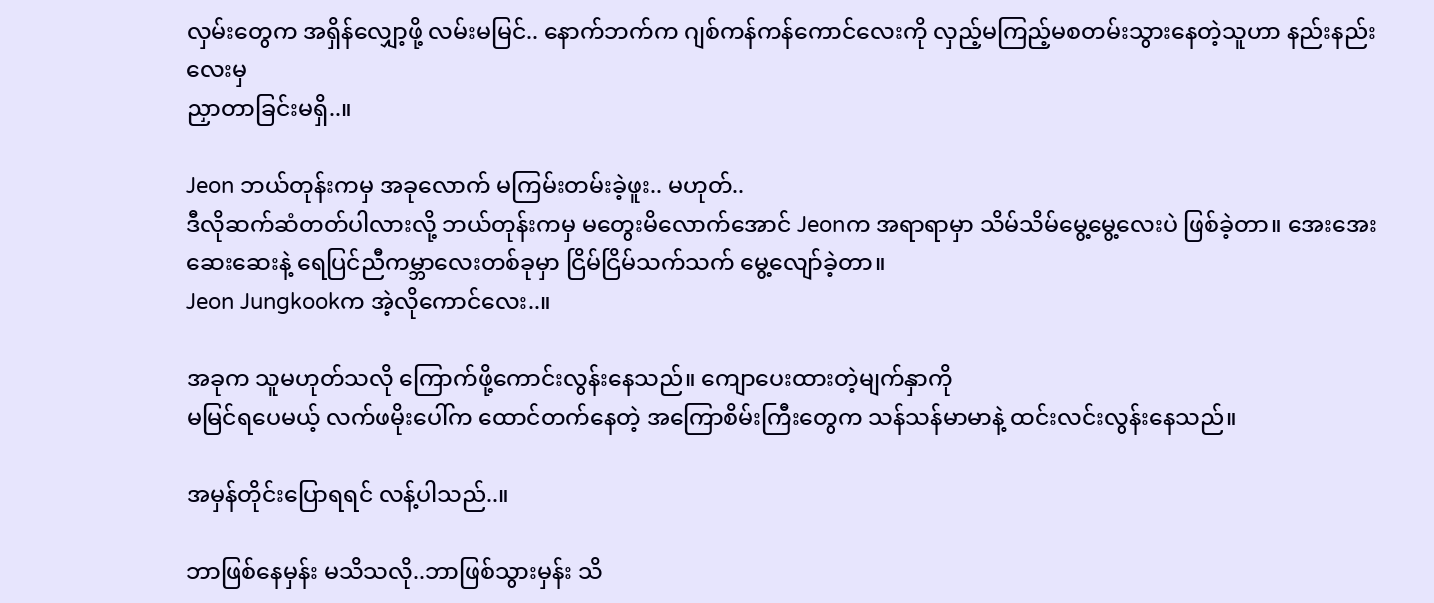လှမ်းတွေက အရှိန်လျှော့ဖို့ လမ်းမမြင်.. နောက်ဘက်က ဂျစ်ကန်ကန်ကောင်လေးကို လှည့်မကြည့်မစတမ်းသွားနေတဲ့သူဟာ နည်းနည်းလေးမှ
ညှာတာခြင်းမရှိ..။

Jeon ဘယ်တုန်းကမှ အခုလောက် မကြမ်းတမ်းခဲ့ဖူး.. မဟုတ်..
ဒီလိုဆက်ဆံတတ်ပါလားလို့ ဘယ်တုန်းကမှ မတွေးမိလောက်အောင် Jeonက အရာရာမှာ သိမ်သိမ်မွေ့မွေ့လေးပဲ ဖြစ်ခဲ့တာ။ အေးအေးဆေးဆေးနဲ့ ရေပြင်ညီကမ္ဘာလေးတစ်ခုမှာ ငြိမ်ငြိမ်သက်သက် မွေ့လျော်ခဲ့တာ။
Jeon Jungkookက အဲ့လိုကောင်လေး..။

အခုက သူမဟုတ်သလို ကြောက်ဖို့ကောင်းလွန်းနေသည်။ ကျောပေးထားတဲ့မျက်နှာကို
မမြင်ရပေမယ့် လက်ဖမိုးပေါ်က ထောင်တက်နေတဲ့ အကြောစိမ်းကြီးတွေက သန်သန်မာမာနဲ့ ထင်းလင်းလွန်းနေသည်။

အမှန်တိုင်းပြောရရင် လန့်ပါသည်..။

ဘာဖြစ်နေမှန်း မသိသလို..ဘာဖြစ်သွားမှန်း သိ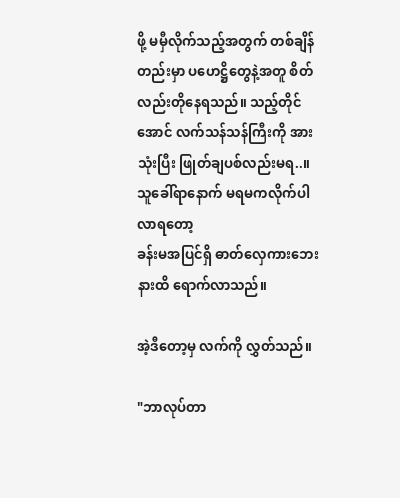ဖို့ မမှီလိုက်သည့်အတွက် တစ်ချိန်တည်းမှာ ပဟေဋ္ဌိတွေနဲ့အတူ စိတ်လည်းတိုနေရသည်။ သည့်တိုင်အောင် လက်သန်သန်ကြီးကို အားသုံးပြီး ဖြုတ်ချပစ်လည်းမရ..။
သူခေါ်ရာနောက် မရမကလိုက်ပါလာရတော့
ခန်းမအပြင်ရှိ ဓာတ်လှေကားဘေးနားထိ ရောက်လာသည်။

အဲ့ဒီတော့မှ လက်ကို လွှတ်သည်။

"ဘာလုပ်တာ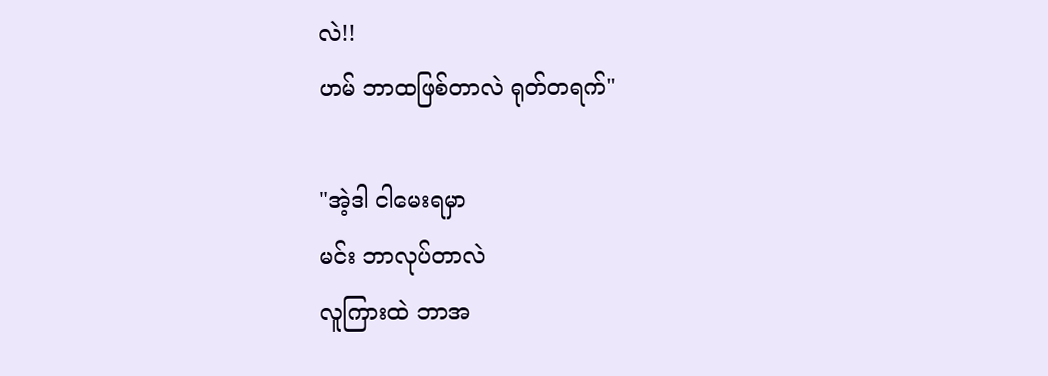လဲ!!
ဟမ် ဘာထဖြစ်တာလဲ ရုတ်တရက်"

"အဲ့ဒါ ငါမေးရမှာ
မင်း ဘာလုပ်တာလဲ
လူကြားထဲ ဘာအ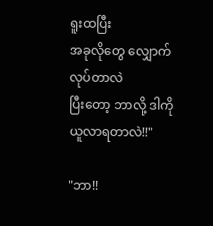ရူးထပြီး
အခုလိုတွေ လျှောက်လုပ်တာလဲ
ပြီးတော့ ဘာလို့ ဒါကိုယူလာရတာလဲ!!"

"ဘာ!!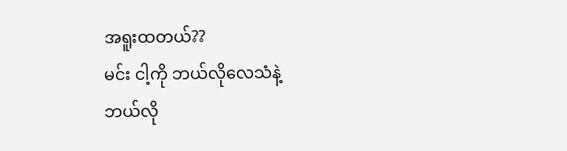အရူးထတယ်??
မင်း ငါ့ကို ဘယ်လိုလေသံနဲ့
ဘယ်လို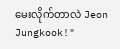မေးလိုက်တာလဲ Jeon Jungkook!"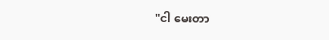"ငါ မေးတာ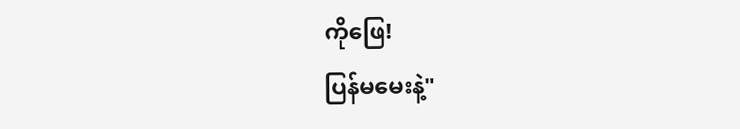ကိုဖြေ!
ပြန်မမေးနဲ့"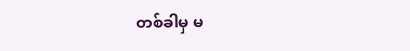တစ်ခါမှ မ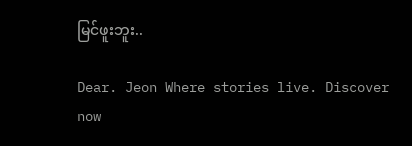မြင်ဖူးဘူး..

Dear. Jeon Where stories live. Discover now